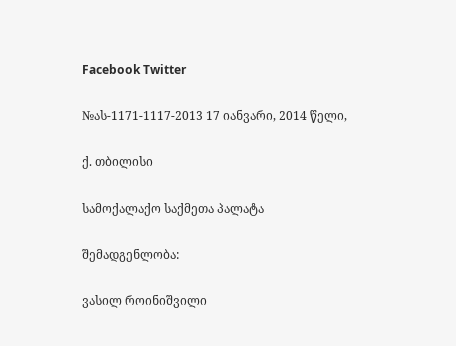Facebook Twitter

№ას-1171-1117-2013 17 იანვარი, 2014 წელი,

ქ. თბილისი

სამოქალაქო საქმეთა პალატა

შემადგენლობა:

ვასილ როინიშვილი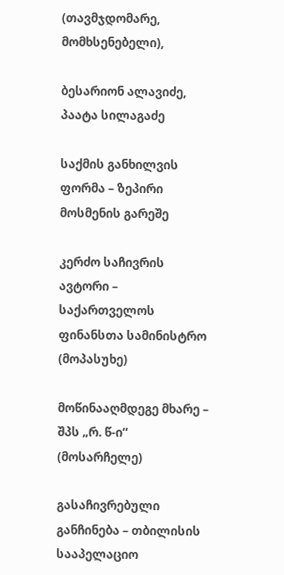(თავმჯდომარე, მომხსენებელი),

ბესარიონ ალავიძე, პაატა სილაგაძე

საქმის განხილვის ფორმა – ზეპირი მოსმენის გარეშე

კერძო საჩივრის ავტორი – საქართველოს ფინანსთა სამინისტრო (მოპასუხე)

მოწინააღმდეგე მხარე – შპს „რ. წ-ი“ (მოსარჩელე)

გასაჩივრებული განჩინება – თბილისის სააპელაციო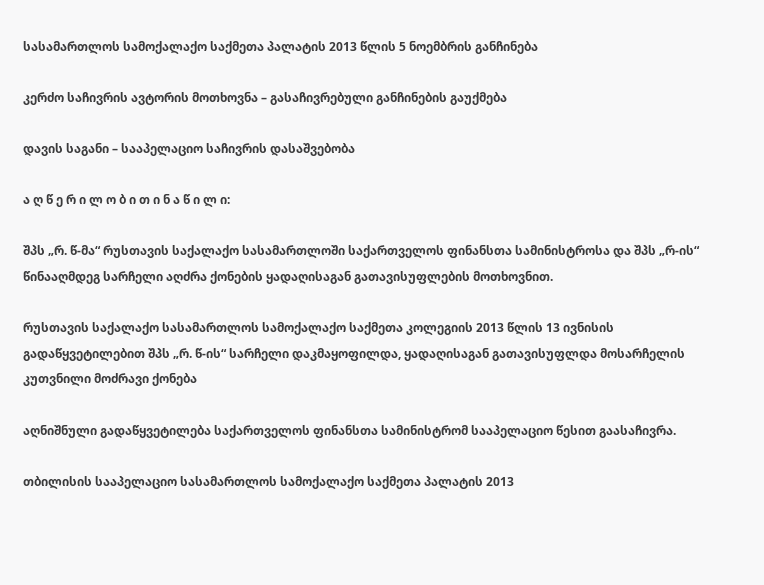სასამართლოს სამოქალაქო საქმეთა პალატის 2013 წლის 5 ნოემბრის განჩინება

კერძო საჩივრის ავტორის მოთხოვნა – გასაჩივრებული განჩინების გაუქმება

დავის საგანი – სააპელაციო საჩივრის დასაშვებობა

ა ღ წ ე რ ი ლ ო ბ ი თ ი ნ ა წ ი ლ ი:

შპს „რ. წ-მა“ რუსთავის საქალაქო სასამართლოში საქართველოს ფინანსთა სამინისტროსა და შპს „რ-ის“ წინააღმდეგ სარჩელი აღძრა ქონების ყადაღისაგან გათავისუფლების მოთხოვნით.

რუსთავის საქალაქო სასამართლოს სამოქალაქო საქმეთა კოლეგიის 2013 წლის 13 ივნისის გადაწყვეტილებით შპს „რ. წ-ის“ სარჩელი დაკმაყოფილდა, ყადაღისაგან გათავისუფლდა მოსარჩელის კუთვნილი მოძრავი ქონება

აღნიშნული გადაწყვეტილება საქართველოს ფინანსთა სამინისტრომ სააპელაციო წესით გაასაჩივრა.

თბილისის სააპელაციო სასამართლოს სამოქალაქო საქმეთა პალატის 2013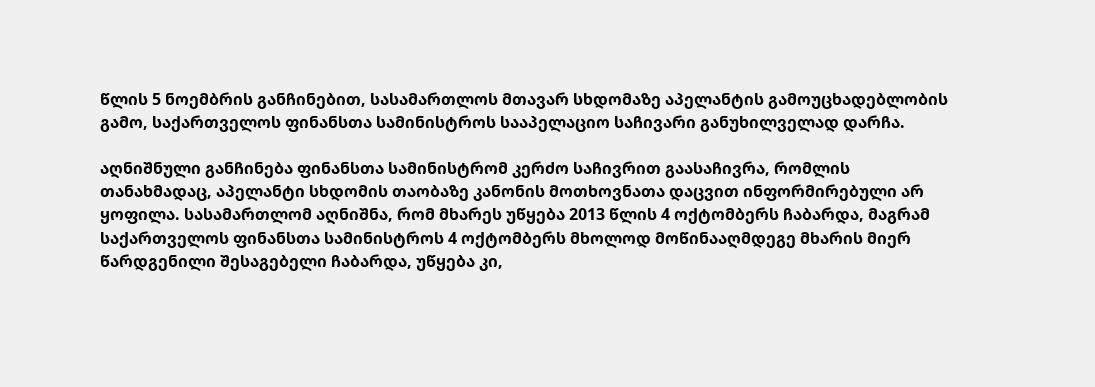წლის 5 ნოემბრის განჩინებით, სასამართლოს მთავარ სხდომაზე აპელანტის გამოუცხადებლობის გამო, საქართველოს ფინანსთა სამინისტროს სააპელაციო საჩივარი განუხილველად დარჩა.

აღნიშნული განჩინება ფინანსთა სამინისტრომ კერძო საჩივრით გაასაჩივრა, რომლის თანახმადაც, აპელანტი სხდომის თაობაზე კანონის მოთხოვნათა დაცვით ინფორმირებული არ ყოფილა. სასამართლომ აღნიშნა, რომ მხარეს უწყება 2013 წლის 4 ოქტომბერს ჩაბარდა, მაგრამ საქართველოს ფინანსთა სამინისტროს 4 ოქტომბერს მხოლოდ მოწინააღმდეგე მხარის მიერ წარდგენილი შესაგებელი ჩაბარდა, უწყება კი,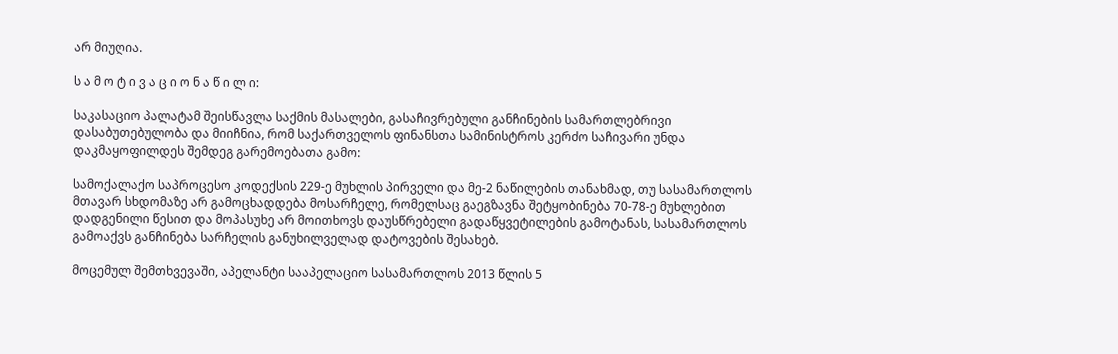არ მიუღია.

ს ა მ ო ტ ი ვ ა ც ი ო ნ ა წ ი ლ ი:

საკასაციო პალატამ შეისწავლა საქმის მასალები, გასაჩივრებული განჩინების სამართლებრივი დასაბუთებულობა და მიიჩნია, რომ საქართველოს ფინანსთა სამინისტროს კერძო საჩივარი უნდა დაკმაყოფილდეს შემდეგ გარემოებათა გამო:

სამოქალაქო საპროცესო კოდექსის 229-ე მუხლის პირველი და მე-2 ნაწილების თანახმად, თუ სასამართლოს მთავარ სხდომაზე არ გამოცხადდება მოსარჩელე, რომელსაც გაეგზავნა შეტყობინება 70-78-ე მუხლებით დადგენილი წესით და მოპასუხე არ მოითხოვს დაუსწრებელი გადაწყვეტილების გამოტანას, სასამართლოს გამოაქვს განჩინება სარჩელის განუხილველად დატოვების შესახებ.

მოცემულ შემთხვევაში, აპელანტი სააპელაციო სასამართლოს 2013 წლის 5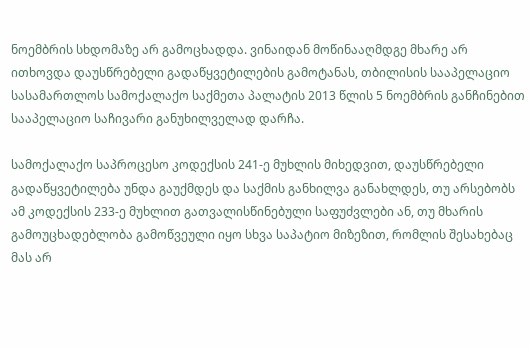ნოემბრის სხდომაზე არ გამოცხადდა. ვინაიდან მოწინააღმდგე მხარე არ ითხოვდა დაუსწრებელი გადაწყვეტილების გამოტანას, თბილისის სააპელაციო სასამართლოს სამოქალაქო საქმეთა პალატის 2013 წლის 5 ნოემბრის განჩინებით სააპელაციო საჩივარი განუხილველად დარჩა.

სამოქალაქო საპროცესო კოდექსის 241-ე მუხლის მიხედვით, დაუსწრებელი გადაწყვეტილება უნდა გაუქმდეს და საქმის განხილვა განახლდეს, თუ არსებობს ამ კოდექსის 233-ე მუხლით გათვალისწინებული საფუძვლები ან, თუ მხარის გამოუცხადებლობა გამოწვეული იყო სხვა საპატიო მიზეზით, რომლის შესახებაც მას არ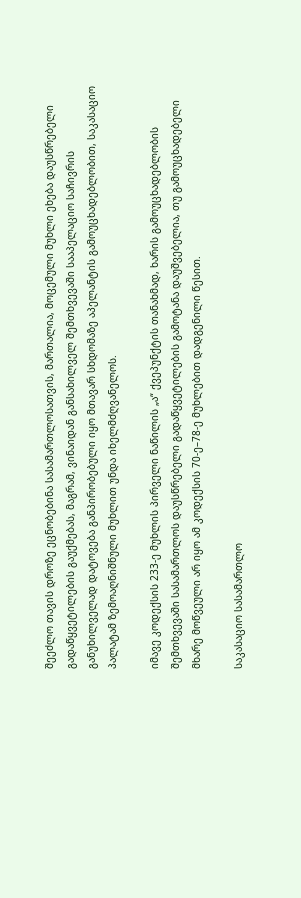შეეძლო თავის დროზე ეცნობებინა სასამართლოსათვის, მართალია, მოცემული მუხლი ეხება დაუსწრებელი გადაწყვეტილების გაუქმებას, მაგრამ, ვინაიდან განსახილველ შემთხვევაში სააპელაციო საჩივრის განუხილველად დატოვება განპირობებული იყო მთავარ სხდომაზე აპელანტის გამოუცხადებლობით, საკასაციო პალატამ ზემოაღნიშნული მუხლით უნდა იხელმძღვანელოს.

იმავე კოდექსის 233-ე მუხლის პირველი ნაწილის „ა“ ქვეპუნქტის თანახმად, ხარის გამოუცხადებლობის შემთხვევაში სასამართლოს დაუსწრებელი გადაწყვეტილების გამოტანა დაუშვებელია, თუ გამოუცხადებელი მხარე მოწვეული არ იყო ამ კოდექსის 70-ე–78-ე მუხლებით დადგენილი წესით.

საკასაციო სასამართლო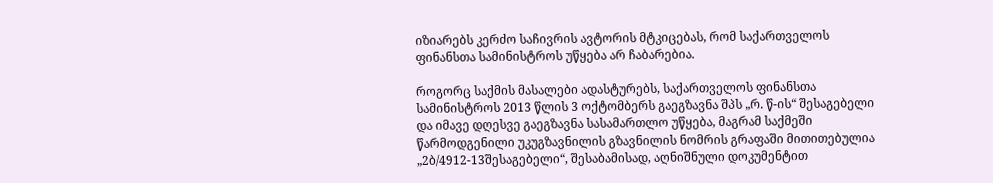იზიარებს კერძო საჩივრის ავტორის მტკიცებას, რომ საქართველოს ფინანსთა სამინისტროს უწყება არ ჩაბარებია.

როგორც საქმის მასალები ადასტურებს, საქართველოს ფინანსთა სამინისტროს 2013 წლის 3 ოქტომბერს გაეგზავნა შპს „რ. წ-ის“ შესაგებელი და იმავე დღესვე გაეგზავნა სასამართლო უწყება, მაგრამ საქმეში წარმოდგენილი უკუგზავნილის გზავნილის ნომრის გრაფაში მითითებულია „2ბ/4912-13შესაგებელი“, შესაბამისად, აღნიშნული დოკუმენტით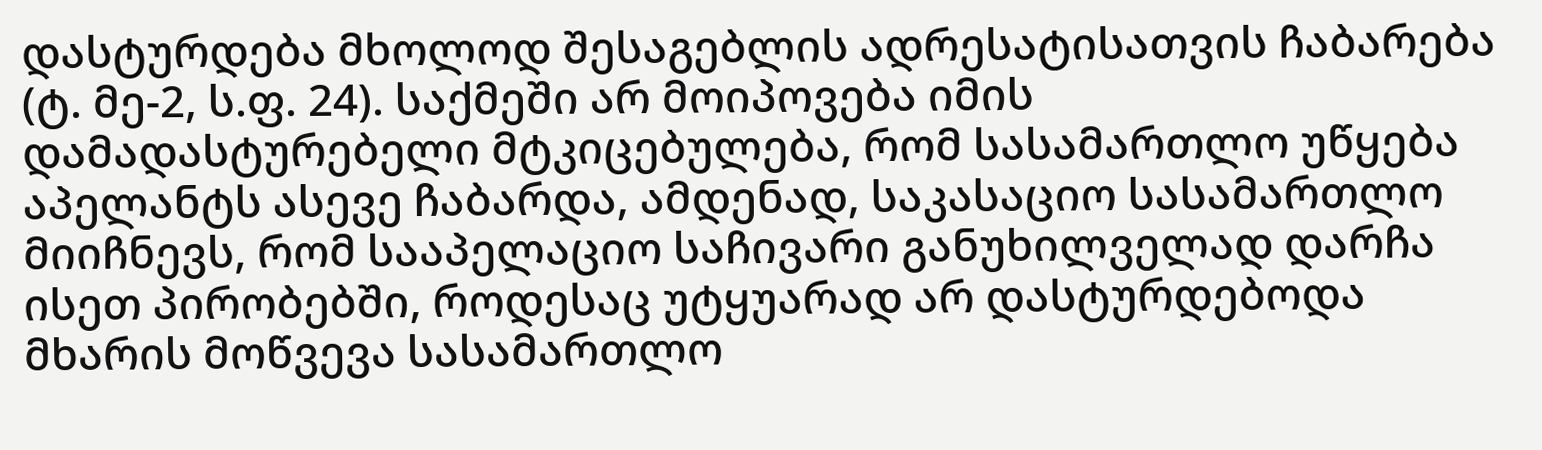დასტურდება მხოლოდ შესაგებლის ადრესატისათვის ჩაბარება (ტ. მე-2, ს.ფ. 24). საქმეში არ მოიპოვება იმის დამადასტურებელი მტკიცებულება, რომ სასამართლო უწყება აპელანტს ასევე ჩაბარდა, ამდენად, საკასაციო სასამართლო მიიჩნევს, რომ სააპელაციო საჩივარი განუხილველად დარჩა ისეთ პირობებში, როდესაც უტყუარად არ დასტურდებოდა მხარის მოწვევა სასამართლო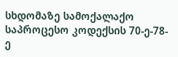სხდომაზე სამოქალაქო საპროცესო კოდექსის 70-ე-78-ე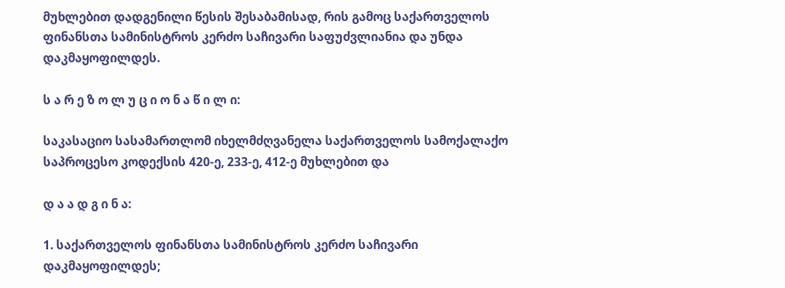მუხლებით დადგენილი წესის შესაბამისად, რის გამოც საქართველოს ფინანსთა სამინისტროს კერძო საჩივარი საფუძვლიანია და უნდა დაკმაყოფილდეს.

ს ა რ ე ზ ო ლ უ ც ი ო ნ ა წ ი ლ ი:

საკასაციო სასამართლომ იხელმძღვანელა საქართველოს სამოქალაქო საპროცესო კოდექსის 420-ე, 233-ე, 412-ე მუხლებით და

დ ა ა დ გ ი ნ ა:

1. საქართველოს ფინანსთა სამინისტროს კერძო საჩივარი დაკმაყოფილდეს;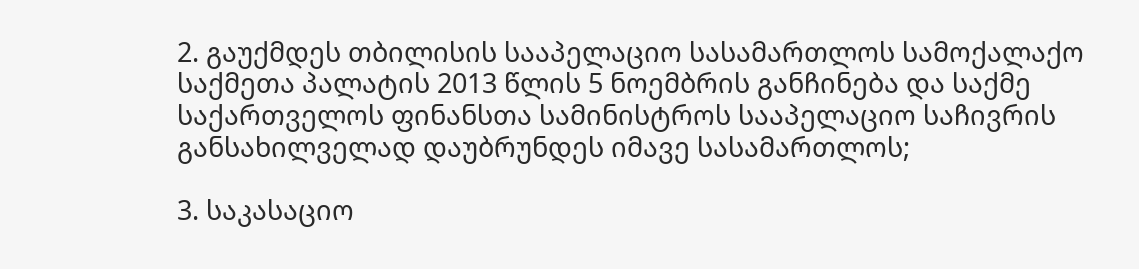2. გაუქმდეს თბილისის სააპელაციო სასამართლოს სამოქალაქო საქმეთა პალატის 2013 წლის 5 ნოემბრის განჩინება და საქმე საქართველოს ფინანსთა სამინისტროს სააპელაციო საჩივრის განსახილველად დაუბრუნდეს იმავე სასამართლოს;

3. საკასაციო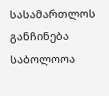სასამართლოს განჩინება საბოლოოა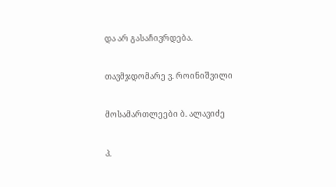და არ გასაჩივრდება.

თავმჯდომარე ვ. როინიშვილი

მოსამართლეები ბ. ალავიძე

პ.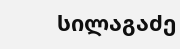სილაგაძე